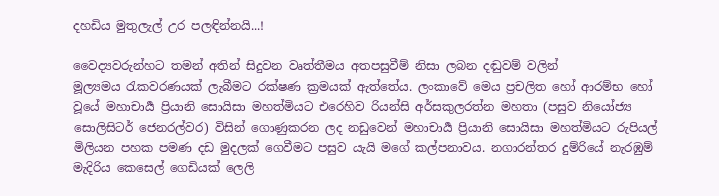දහඩිය මුතුලැල් උර පලඳින්නයි...!

වෛද්‍යවරුන්හට තමන් අතින් සිදුවන වෘත්තීමය අතපසුවීම් නිසා ලබන දඬුවම් වලින් මූල්‍යමය ‍රැකවරණයක් ලැබීමට රක්ෂණ ක්‍රමයක් ඇත්තේය. ලංකාවේ මෙය ප්‍රචලිත හෝ ආරම්භ හෝ වූයේ මහාචාර්‍ය ප්‍රියානි සොයිසා මහත්මියට එරෙහිව රියන්සි අර්සකුලරත්න මහතා (පසුව නියෝජ්‍ය සොලිසිටර් ජෙනරල්වර) විසින් ගොණුකරන ලද නඩුවෙන් මහාචාර්‍ය ප්‍රියානි සොයිසා මහත්මියට රුපියල් මිලියන පහක පමණ දඩ මුදලක් ගෙවීමට පසුව යැයි මගේ කල්පනාවය. නගාරන්තර දුම්රියේ නැරඹුම් මැදිරිය කෙසෙල් ගෙඩියක් ලෙලි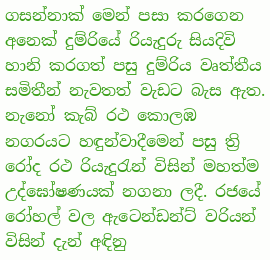ගසන්නාක් මෙන් පසා කරගෙන අනෙක් දුම්රියේ රියැදුරු සියදිවි හානි කරගත් පසු දුම්රිය වෘත්තීය සමිතීන් නැවතත් වැඩට බැස ඇත. නැනෝ කැබ් රථ කොලඹ නගරයට හඳුන්වාදීමෙන් පසු ත්‍රි රෝද රථ රියැදු‍රැන් විසින් මහත්ම උද්ඝෝෂණයක් නගනා ලදී. රජයේ රෝහල් වල ඇටෙන්ඩන්ට් වරියන් විසින් දැන් අඳිනු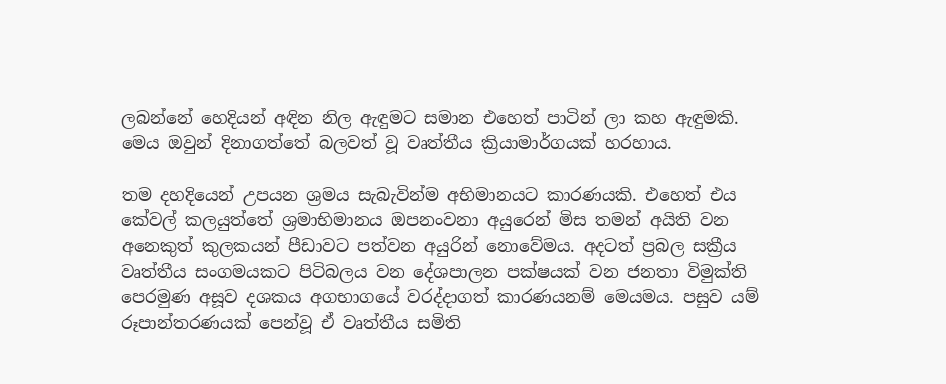ලබන්නේ හෙදියන් අඳින නිල ඇඳුමට සමාන එහෙත් පාටින් ලා කහ ඇඳුමකි. මෙය ඔවුන් දිනාගත්තේ බලවත් වූ වෘත්තීය ක්‍රියාමාර්ගයක් හරහාය.

තම දහදියෙන් උපයන ශ්‍රමය සැබැවින්ම අභිමානයට කාරණයකි. එහෙත් එය කේවල් කලයුත්තේ ශ්‍රමාභිමානය ඔපනංවනා අයුරෙන් මිස තමන් අයිති වන අනෙකුත් කුලකයන් පීඩාවට පත්වන අයුරින් නොවේමය. අදටත් ප්‍රබල සක්‍රීය වෘත්තීය සංගමයකට පිටිබලය වන දේශපාලන පක්ෂයක් වන ජනතා විමුක්ති පෙරමුණ අසූව දශකය අගභාගයේ වරද්දාගත් කාරණයනම් මෙයමය. පසුව යම් රූපාන්තරණයක් පෙන්වූ ඒ වෘත්තීය සමිති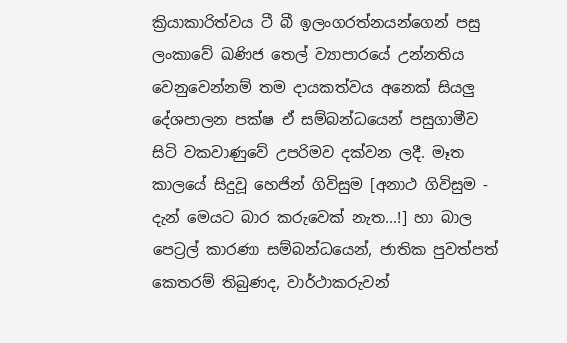ක්‍රියාකාරිත්වය ටී බී ඉලංගරත්නයන්ගෙන් පසු ලංකාවේ ඛණිජ තෙල් ව්‍යාපාරයේ උන්නතිය වෙනුවෙන්නම් තම දායකත්වය අනෙක් සියලු දේශපාලන පක්ෂ ඒ සම්බන්ධයෙන් පසුගාමීව සිටි වකවාණුවේ උපරිමව දක්වන ලදී. මෑත කාලයේ සිදුවූ හෙජින් ගිවිසුම [අනාථ ගිවිසුම - දැන් මෙයට බාර කරුවෙක් නැත...!] හා බාල පෙට්‍රල් කාරණා සම්බන්ධයෙන්, ජාතික පුවත්පත් කෙතරම් තිබුණද, වාර්ථාකරුවන්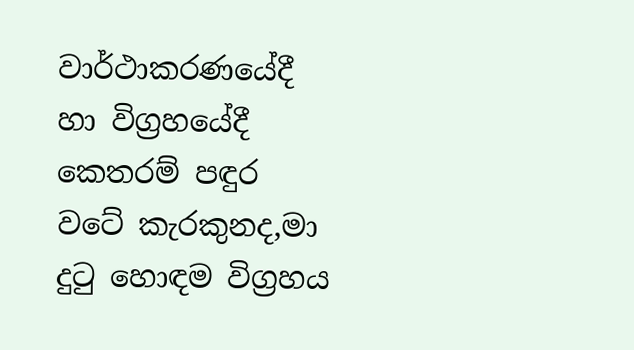වාර්ථාකරණයේදී හා විග්‍රහයේදී කෙතරම් පඳුර වටේ කැරකුනද,මා දු‍ටු හොඳම විග්‍රහය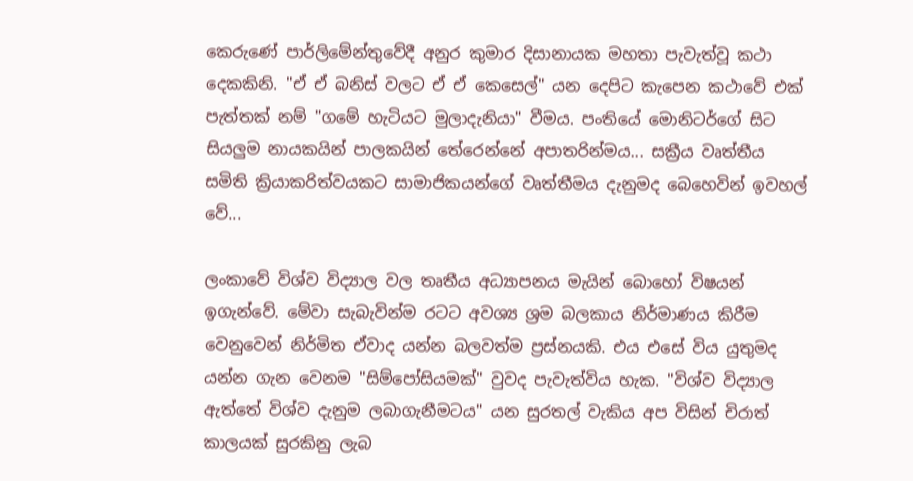කෙරුණේ පාර්ලිමේන්තුවේදී අනුර කුමාර දිසානායක මහතා පැවැත්වූ කථා දෙකකිනි. "ඒ ඒ බනිස් වලට ඒ ඒ කෙසෙල්" යන දෙපිට කැපෙන කථාවේ එක් පැත්තක් නම් "ගමේ හැටියට මුලාදැනියා" වීමය. පංතියේ මොනිටර්ගේ සිට සියලුම නායකයින් පාලකයින් තේරෙන්නේ අපාතරින්මය... සක්‍රීය වෘත්තීය සමිති ක්‍රියාකරිත්වයකට සාමාජිකයන්ගේ වෘත්තීමය දැනුමද බෙහෙවින් ඉවහල් වේ...

ලංකාවේ විශ්ව විද්‍යාල වල තෘතීය අධ්‍යාපනය මැයින් බොහෝ විෂයන් ඉගැන්වේ. මේවා සැබැවින්ම රටට අවශ්‍ය ශ්‍රම බලකාය නිර්මාණය කිරීම වෙනුවෙන් නිර්මිත ඒවාද යන්න බලවත්ම ප්‍රස්නයකි. එය එසේ විය යුතුමද යන්න ගැන වෙනම "සිම්පෝසියමක්" වුවද පැවැත්විය හැක. "විශ්ව විද්‍යාල ඇත්තේ විශ්ව දැනුම ලබාගැනීමටය" යන සුරතල් වැකිය අප විසින් චිරාත් කාලයක් සුරකිනු ලැබ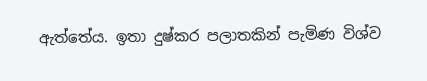ඇත්තේය. ඉතා දුෂ්කර පලාතකින් පැමිණ විශ්ව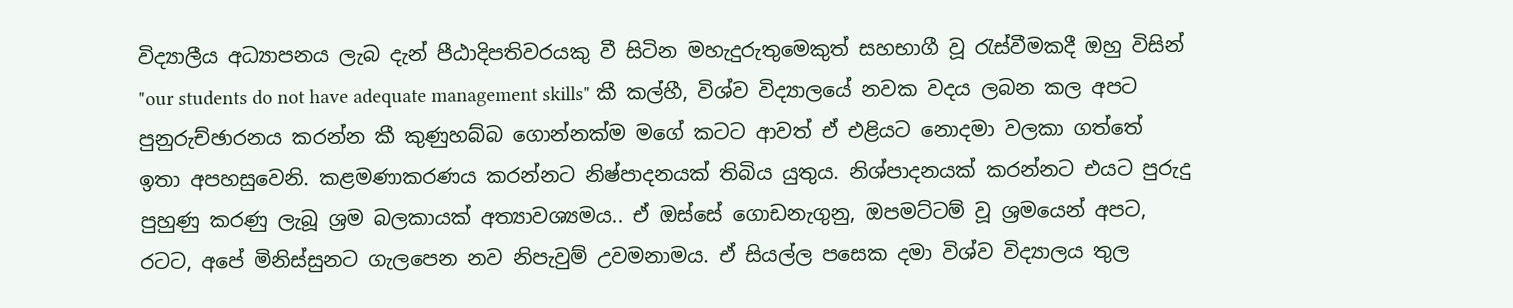විද්‍යාලීය අධ්‍යාපනය ලැබ දැන් පීඨාදිපතිවරයකු වී සිටින මහැදුරුතුමෙකුත් සහභාගී වූ ‍රැස්වීමකදී ඔහු විසින් "our students do not have adequate management skills" කී කල්හී, විශ්ව විද්‍යාලයේ නවක වදය ලබන කල අපට පුනුරුච්ඡාරනය කරන්න කී කුණුහබ්බ ගොන්නක්ම මගේ කටට ආවත් ඒ එළියට නොදමා වලකා ගත්තේ ඉතා අපහසුවෙනි. කළමණාකරණය කරන්නට නිෂ්පාදනයක් තිබිය යුතුය. නිශ්පාදනයක් කරන්නට එයට පුරුදු පුහුණු කරණු ලැබූ ශ්‍රම බලකායක් අත්‍යාවශ්‍යමය.. ඒ ඔස්සේ ගොඩනැගුනු, ඔපමට්ටම් වූ ශ්‍රමයෙන් අපට, රටට, අපේ මිනිස්සුනට ගැලපෙන නව නිපැවුම් උවමනාමය. ඒ සියල්ල පසෙක දමා විශ්ව විද්‍යාලය තුල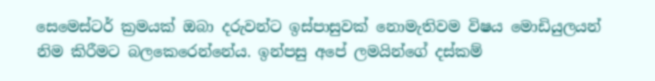සෙමෙස්ටර් ක්‍රමයක් ඔබා දරුවන්ට ඉස්පාසුවක් නොමැතිවම විෂය මොඩියුලයන් නිම කිරීමට බලකෙරෙන්නේය. ඉන්පසු අපේ ලමයින්ගේ දස්කම්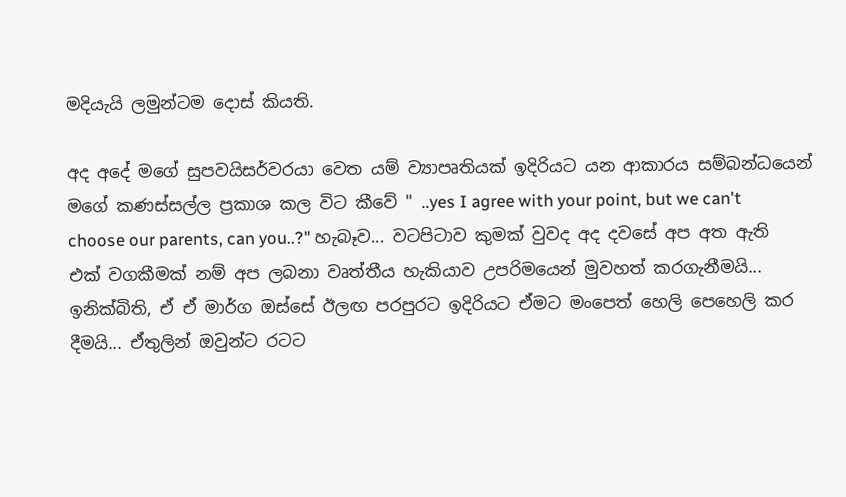මදියැයි ලමුන්ටම දොස් කියති.

අද අදේ මගේ සුපවයිසර්වරයා වෙත යම් ව්‍යාපෘතියක් ඉදිරියට යන ආකාරය සම්බන්ධයෙන් මගේ කණස්සල්ල ප්‍රකාශ කල විට කීවේ " ..yes I agree with your point, but we can't choose our parents, can you..?" හැබෑව... වටපිටාව කුමක් වුවද අද දවසේ අප අත ඇති එක් වගකීමක් නම් අප ලබනා වෘත්තීය හැකියාව උපරිමයෙන් මුවහත් කරගැනීමයි... ඉනික්බිති, ඒ ඒ මාර්ග ඔස්සේ ඊලඟ පරපුරට ඉදිරියට ඒමට මංපෙත් හෙලි පෙහෙලි කර දීමයි... ඒතුලින් ඔවුන්ට රටට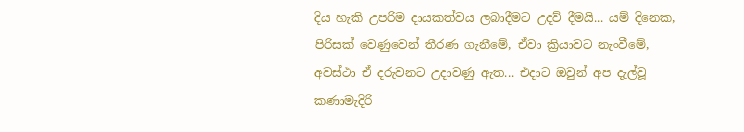දිය හැකි උපරිම දායකත්වය ලබාදීමට උදව් දීමයි... යම් දිනෙක, පිරිසක් වෙණුවෙන් තීරණ ගැනීමේ, ඒවා ක්‍රියාවට නැංවීමේ, අවස්ථා ඒ දරුවනට උදාවණු ඇත... එදාට ඔවුන් අප දැල්වූ කණාමැදිරි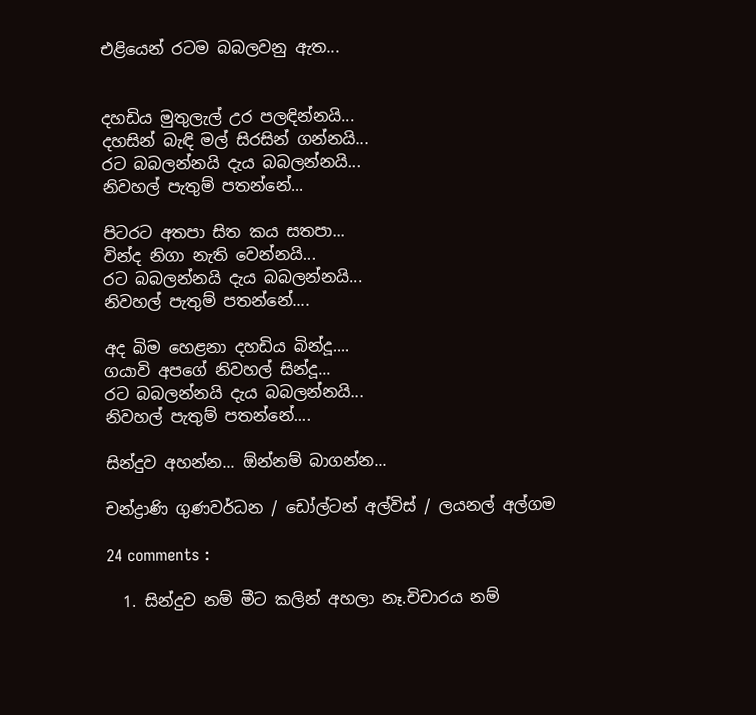එළියෙන් රටම බබලවනු ඇත...


දහඩිය මුතුලැල් උර පලඳින්නයි...
දහසින් බැඳි මල් සිරසින් ගන්නයි...
රට බබලන්නයි දැය බබලන්නයි...
නිවහල් පැතුම් පතන්නේ...

පිටරට අතපා සිත කය සතපා...
වින්ද නිගා නැති වෙන්නයි...
රට බබලන්නයි දැය බබලන්නයි...
නිවහල් පැතුම් පතන්නේ....

අද බිම හෙළනා දහඩිය බින්දූ....
ගයාවි අපගේ නිවහල් සින්දූ...
රට බබලන්නයි දැය බබලන්නයි...
නිවහල් පැතුම් පතන්නේ....

සින්දුව අහන්න... ඕන්නම් බාගන්න...

චන්ද්‍රාණි ගුණවර්ධන / ඩෝල්ටන් අල්විස් / ලයනල් අල්ගම

24 comments :

  1. සින්දුව නම් මීට කලින් අහලා නෑ.චිචාරය නම්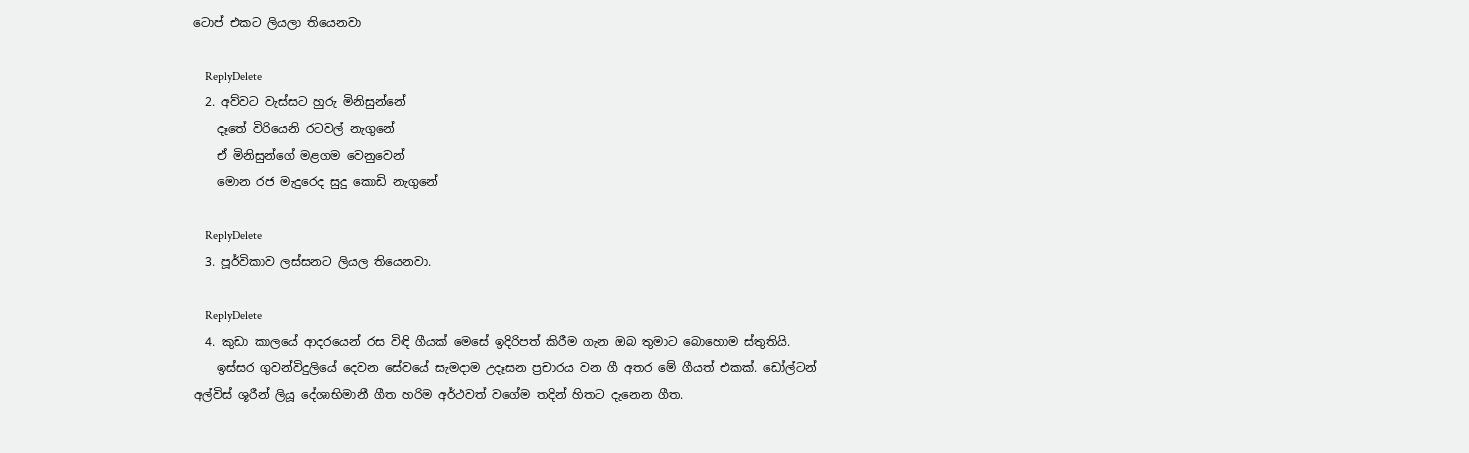ටොප් එකට ලියලා තියෙනවා

    ReplyDelete
  2. අව්වට වැස්සට හුරු මිනිසුන්නේ
    දෑතේ විරියෙනි රටවල් නැගුනේ
    ඒ මිනිසුන්ගේ මළගම වෙනුවෙන්
    මොන රජ මැදුරෙද සුදු කොඩි නැගුනේ

    ReplyDelete
  3. පූර්විකාව ලස්සනට ලියල තියෙනවා.

    ReplyDelete
  4. කුඩා කාලයේ ආදරයෙන් රස විඳි ගීයක් මෙසේ ඉදිරිපත් කිරීම ගැන ඔබ තුමාට බොහොම ස්තුතියි.
    ඉස්සර ගුවන්විදුලියේ දෙවන සේවයේ සැමදාම උදෑසන ප්‍රචාරය වන ගී අතර මේ ගීයත් එකක්. ඩෝල්ටන් අල්විස් ශූරීන් ලියූ දේශාභිමානී ගීත හරිම අර්ථවත් වගේම තදින් හිතට දැනෙන ගීත.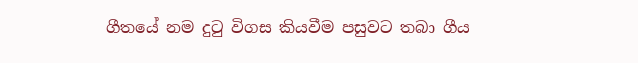ගීතයේ නම දුටු විගස කියවීම පසුවට තබා ගීය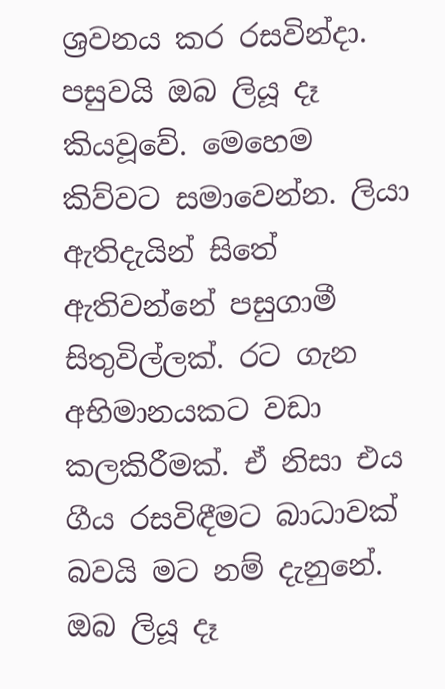ශ්‍රවනය කර රසවින්දා. පසුවයි ඔබ ලියූ දෑ කියවූවේ. මෙහෙම කිව්වට සමාවෙන්න. ලියා ඇතිදැයින් සිතේ ඇතිවන්නේ පසුගාමී සිතුවිල්ලක්. රට ගැන අභිමානයකට වඩා කලකිරීමක්. ඒ නිසා එය ගීය රසවිඳීමට බාධාවක් බවයි මට නම් දැනුනේ. ඔබ ලියූ දෑ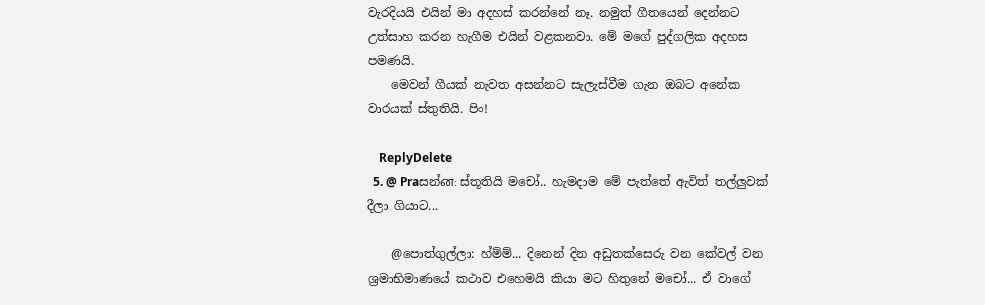වැරදියයි එයින් මා අදහස් කරන්නේ නෑ. නමුත් ගීතයෙන් දෙන්නට උත්සාහ කරන හැගීම එයින් වළකනවා. මේ මගේ පුද්ගලික අදහස පමණයි.
    මෙවන් ගීයක් නැවත අසන්නට සැලැස්වීම ගැන ඔබට අනේක වාරයක් ස්තුතියි. පිං!

    ReplyDelete
  5. @ Praසන්ன: ස්තූතියි මචෝ.. හැමදාම මේ පැත්තේ ඇවිත් තල්ලුවක් දීලා ගියාට...

    @පොත්ගුල්ලා: හ්ම්ම්... දිනෙන් දින අඩුතක්සෙරු වන කේවල් වන ශ්‍රමාභිමාණයේ කථාව එහෙමයි කියා මට හිතුනේ මචෝ... ඒ වාගේ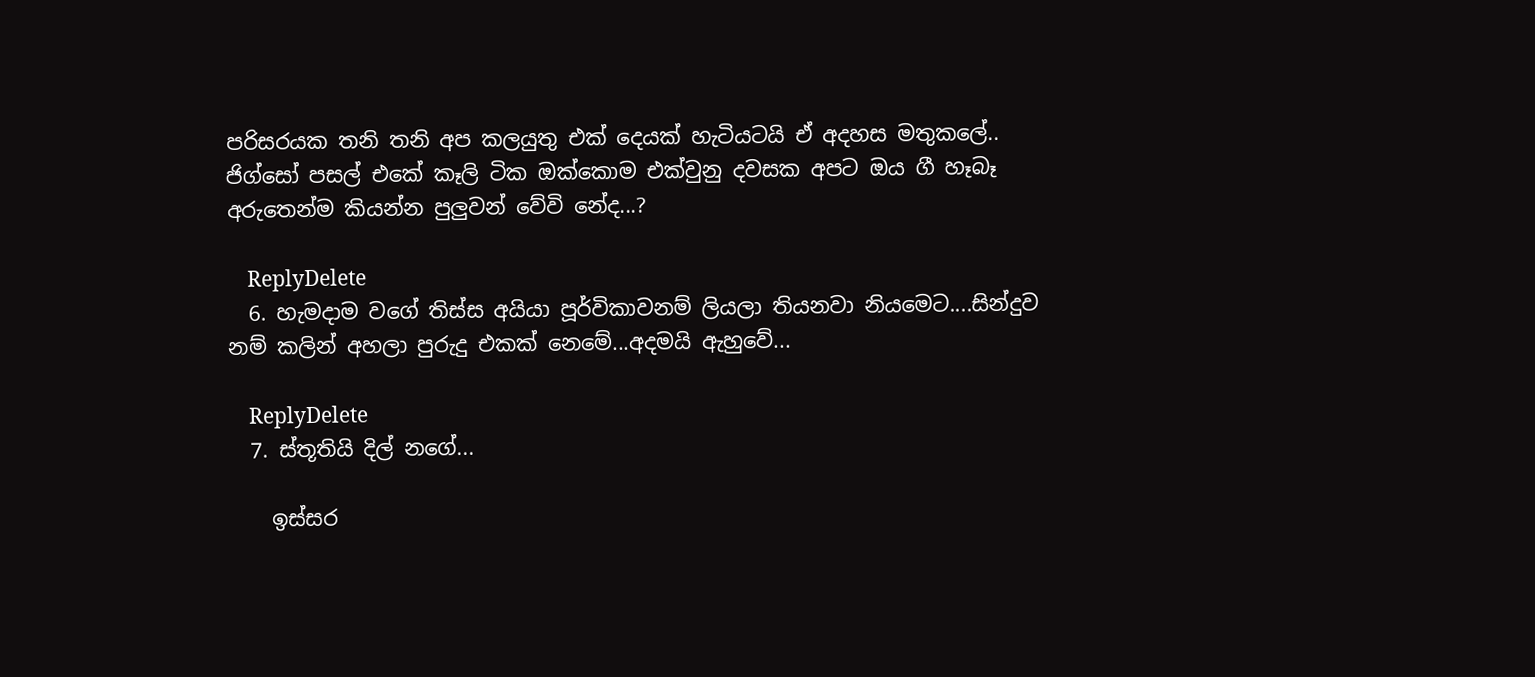පරිසරයක තනි තනි අප කලයුතු එක් දෙයක් හැටියටයි ඒ අදහස මතුකලේ.. ජිග්සෝ පසල් එකේ කෑලි ටික ඔක්කොම එක්වුනු දවසක අපට ඔය ගී හෑබෑ අරුතෙන්ම කියන්න පුලුවන් වේවි නේද...?

    ReplyDelete
  6. හැමදාම වගේ තිස්ස අයියා පූර්විකාවනම් ලියලා තියනවා නියමෙට....සින්දුව නම් කලින් අහලා පුරුදු එකක් නෙමේ...අදමයි ඇහුවේ...

    ReplyDelete
  7. ස්තූතියි දිල් නගේ...

    ඉස්සර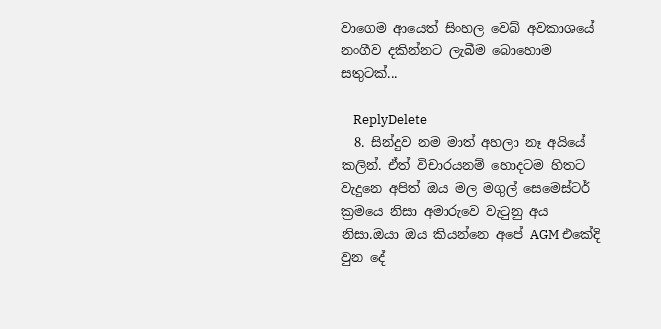වාගෙම ආයෙත් සිංහල වෙබ් අවකාශයේ නංගීව දකින්නට ලැබීම බොහොම සතුටක්...

    ReplyDelete
  8. සින්දුව නම මාත් අහලා නෑ අයියේ කලින්. ඒත් විචාරයනම් හොදටම හිතට වැදුනෙ අපිත් ඔය මල මගුල් සෙමෙස්ටර් ක්‍රමයෙ නිසා අමාරුවෙ වැටුනු අය නිසා.ඔයා ඔය කියන්නෙ අපේ AGM එකේදි වුන දේ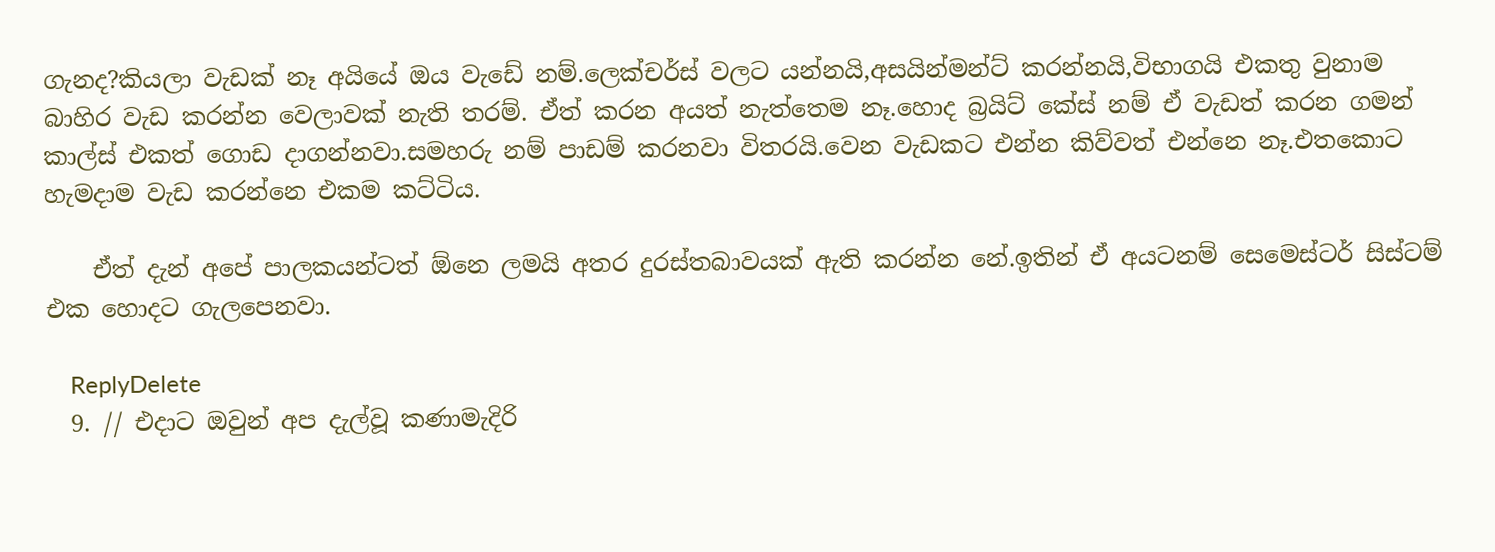ගැනද?කියලා වැඩක් නෑ අයියේ ඔය වැඩේ නම්.ලෙක්චර්ස් වලට යන්නයි,අසයින්මන්ට් කරන්නයි,විභාගයි එකතු වුනාම බාහිර වැඩ කරන්න වෙලාවක් නැති තරම්. ඒත් කරන අයත් නැත්තෙම නෑ.හොද බ්‍රයිට් කේස් නම් ඒ වැඩත් කරන ගමන් කාල්ස් එකත් ගොඩ දාගන්නවා.සමහරු නම් පාඩම් කරනවා විතරයි.වෙන වැඩකට එන්න කිව්වත් එන්නෙ නෑ.එතකොට හැමදාම වැඩ කරන්නෙ එකම කට්ටිය.

    ඒත් දැන් අපේ පාලකයන්ටත් ඕනෙ ලමයි අතර දුරස්තබාවයක් ඇති කරන්න නේ.ඉතින් ඒ අයටනම් සෙමෙස්ටර් සිස්ටම් එක හොදට ගැලපෙනවා.

    ReplyDelete
  9. // එදාට ඔවුන් අප දැල්වූ කණාමැදිරි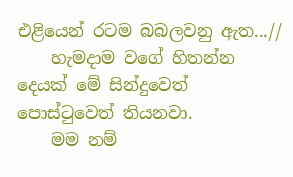එළියෙන් රටම බබලවනු ඇත...//
    හැමදාම වගේ හිතන්න දෙයක් මේ සින්දුවෙත් පොස්ටුවෙත් තියනවා.
    මම නම්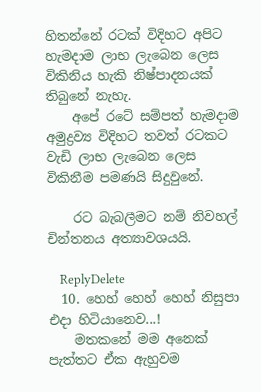හිතන්නේ රටක් විදිහට අපිට හැමදාම ලාභ ලැබෙන ලෙස විකිනිය හැකි නිෂ්පාදනයක් තිබුනේ නැහැ.
    අපේ රටේ සම්පත් හැමදාම අමුද්‍රව්‍ය විදිහට තවත් රටකට වැඩි ලාභ ලැබෙන ලෙස විකිනීම පමණයි සිදුවුනේ.

    රට බැබලීමට නම් නිවහල් චින්තනය අත්‍යාවශයයි.

    ReplyDelete
  10. හෙහ් හෙහ් හෙහ් නිසුපා එදා හිටියානෙව...!
    මතකනේ මම අනෙක් පැත්තට ඒක ඇහුවම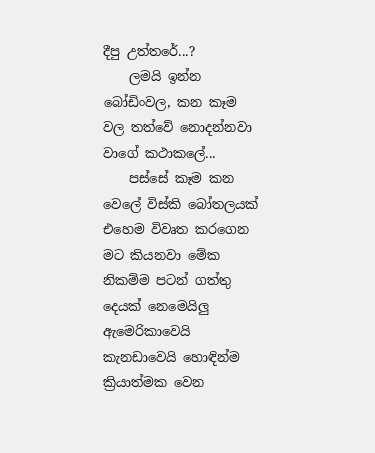දීපු උත්තරේ...?
    ලමයි ඉන්න බෝඩිංවල, කන කෑම වල තත්වේ නොදන්නවා වාගේ කථාකලේ...
    පස්සේ කෑම කන වෙලේ විස්කි බෝතලයක් එහෙම විවෘත කරගෙන මට කියනවා මේක නිකම්ම පටන් ගත්තු දෙයක් නෙමෙයිලු ඇමෙරිකාවෙයි කැනඩාවෙයි හොඳින්ම ක්‍රියාත්මක වෙන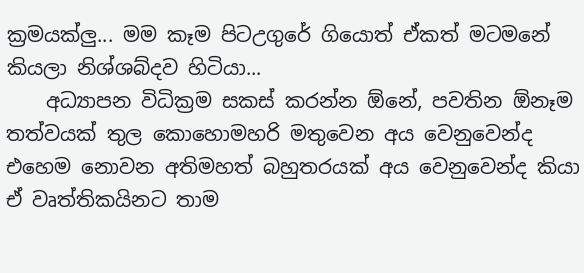ක්‍රමයක්ලු... මම කෑම පිටඋගුරේ ගියොත් ඒකත් මටමනේ කියලා නිශ්ශබ්දව හිටියා...
    අධ්‍යාපන විධික්‍රම සකස් කරන්න ඕනේ, පවතින ඕනෑම තත්වයක් තුල කොහොමහරි මතුවෙන අය වෙනුවෙන්ද එහෙම නොවන අතිමහත් බහුතරයක් අය වෙනුවෙන්ද කියා ඒ වෘත්තිකයිනට තාම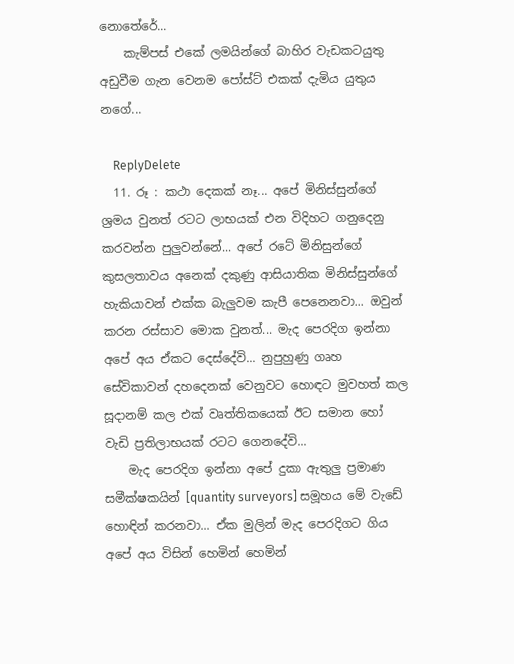නොතේරේ...
    කැම්පස් එකේ ලමයින්ගේ බාහිර වැඩකටයුතු අඩුවීම ගැන වෙනම පෝස්ට් එකක් දැමිය යුතුය නගේ...

    ReplyDelete
  11. රූ : කථා දෙකක් නෑ... අපේ මිනිස්සුන්ගේ ශ්‍රමය වුනත් රටට ලාභයක් එන විදිහට ගනුදෙනු කරවන්න පුලුවන්නේ... අපේ රටේ මිනිසුන්ගේ කුසලතාවය අනෙක් දකුණු ආසියාතික මිනිස්සුන්ගේ හැකියාවන් එක්ක බැලුවම කැපී පෙනෙනවා... ඔවුන් කරන රස්සාව මොක වුනත්... මැද පෙරදිග ඉන්නා අපේ අය ඒකට දෙස්දේවි... නුපුහුණු ගෘහ සේවිකාවන් දහදෙනක් වෙනුවට හොඳට මුවහත් කල සූදානම් කල එක් වෘත්තිකයෙක් ඊට සමාන හෝ වැඩි ප්‍රතිලාභයක් රටට ගෙනදේවි...
    මැද පෙරදිග ඉන්නා අපේ දුකා ඇතුලු ප්‍රමාණ සමීක්ෂකයින් [quantity surveyors] සමූහය මේ වැඩේ හොඳින් කරනවා... ඒක මුලින් මැද පෙරදිගට ගිය අපේ අය විසින් හෙමින් හෙමින්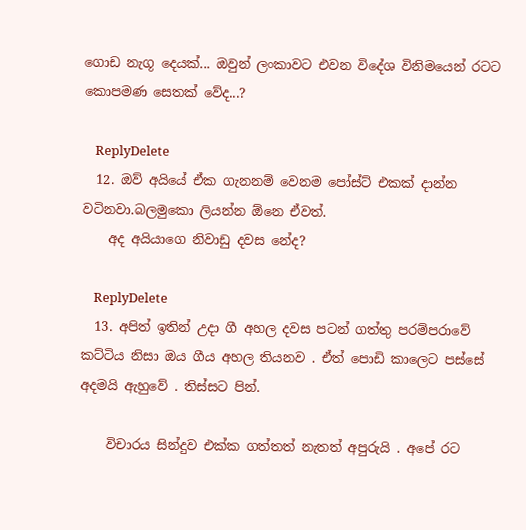ගොඩ නැගූ දෙයක්... ඔවුන් ලංකාවට එවන විදේශ විනිමයෙන් රටට කොපමණ සෙතක් වේද...?

    ReplyDelete
  12. ඔව් අයියේ ඒක ගැනනම් වෙනම පෝස්ට් එකක් දාන්න වටිනවා.බලමුකො ලියන්න ඕනෙ ඒවත්.
    අද අයියාගෙ නිවාඩු දවස නේද?

    ReplyDelete
  13. අපිත් ඉතින් උදා ගී අහල දවස පටන් ගත්තු පරම්පරාවේ කට්ටිය නිසා ඔය ගීය අහල තියනව . ඒත් පොඩි කාලෙට පස්සේ අදමයි ඇහුවේ . තිස්සට පින්.

    විචාරය සින්දුව එක්ක ගත්තත් නැතත් අපුරුයි . අපේ රට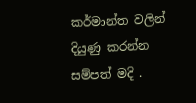කර්මාන්ත වලින් දියුණු කරන්න සම්පත් මදි .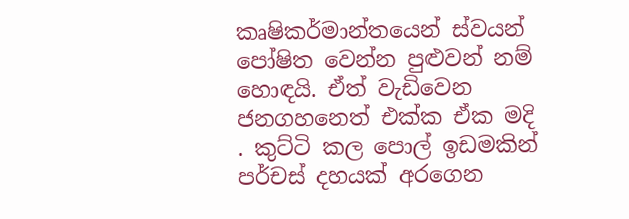කෘෂිකර්මාන්තයෙන් ස්වයන් පෝෂිත වෙන්න පුළුවන් නම් හොඳයි. ඒත් වැඩිවෙන ජනගහනෙත් එක්ක ඒක මදි . කුට්ටි කල පොල් ඉඩමකින් පර්චස් දහයක් අරගෙන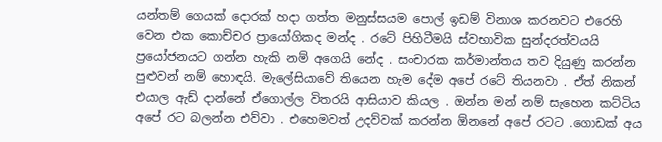යන්තම් ගෙයක් දොරක් හදා ගත්ත මනුස්සයම පොල් ඉඩම් විනාශ කරනවට එරෙහි වෙන එක කොච්චර ප්‍රායෝගිකද මන්ද . රටේ පිහිටීමයි ස්වභාවික සුන්දරත්වයයි ප්‍රයෝජනයට ගන්න හැකි නම් අගෙයි නේද . සංචාරක කර්මාන්තය තව දියුණු කරන්න පුළුවන් නම් හොඳයි. මැලේසියාවේ තියෙන හැම දේම අපේ රටේ තියනවා . ඒත් නිකන් එයාල ඇඩ් දාන්නේ ඒගොල්ල විතරයි ආසියාව කියල . ඔන්න මන් නම් සැහෙන කට්ටිය අපේ රට බලන්න එව්වා . එහෙමවත් උදව්වක් කරන්න ඕනනේ අපේ රටට .ගොඩක් අය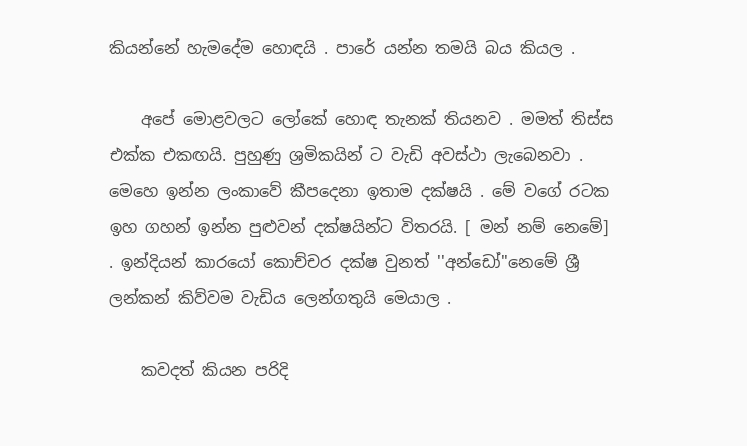කියන්නේ හැමදේම හොඳයි . පාරේ යන්න තමයි බය කියල .

    අපේ මොළවලට ලෝකේ හොඳ තැනක් තියනව . මමත් තිස්ස එක්ක එකඟයි. පුහුණු ශ්‍රමිකයින් ට වැඩි අවස්ථා ලැබෙනවා . මෙහෙ ඉන්න ලංකාවේ කීපදෙනා ඉතාම දක්ෂයි . මේ වගේ රටක ඉහ ගහන් ඉන්න පුළුවන් දක්ෂයින්ට විතරයි. [ මන් නම් නෙමේ] . ඉන්දියන් කාරයෝ කොච්චර දක්ෂ වුනත් ''අන්ඩෝ''නෙමේ ශ්‍රී ලන්කන් කිව්වම වැඩිය ලෙන්ගතුයි මෙයාල .

    කවදත් කියන පරිදි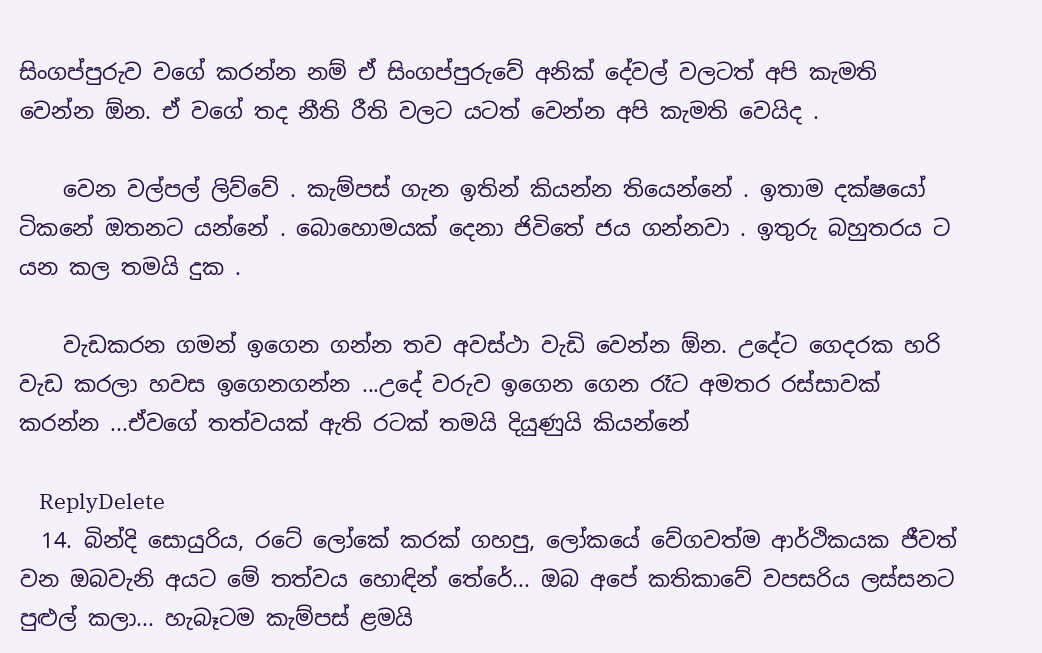සිංගප්පුරුව වගේ කරන්න නම් ඒ සිංගප්පුරුවේ අනික් දේවල් වලටත් අපි කැමති වෙන්න ඕන. ඒ වගේ තද නීති රීති වලට යටත් වෙන්න අපි කැමති වෙයිද .

    වෙන වල්පල් ලිව්වේ . කැම්පස් ගැන ඉතින් කියන්න තියෙන්නේ . ඉතාම දක්ෂයෝ ටිකනේ ඔතනට යන්නේ . බොහොමයක් දෙනා ජිවිතේ ජය ගන්නවා . ඉතුරු බහුතරය ට යන කල තමයි දුක .

    වැඩකරන ගමන් ඉගෙන ගන්න තව අවස්ථා වැඩි වෙන්න ඕන. උදේට ගෙදරක හරි වැඩ කරලා හවස ඉගෙනගන්න ...උදේ වරුව ඉගෙන ගෙන රෑට අමතර රස්සාවක් කරන්න ...ඒවගේ තත්වයක් ඇති රටක් තමයි දියුණුයි කියන්නේ

    ReplyDelete
  14. බින්දි සොයුරිය, රටේ ලෝකේ කරක් ගහපු, ලෝකයේ වේගවත්ම ආර්ථිකයක ජීවත් වන ඔබවැනි අයට මේ තත්වය හොඳින් තේරේ... ඔබ අපේ කතිකාවේ වපසරිය ලස්සනට පුළුල් කලා... හැබෑටම කැම්පස් ළමයි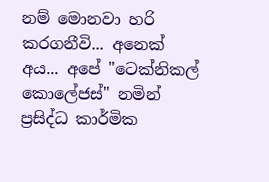නම් මොනවා හරි කරගනීවි... අනෙක් අය... අපේ "ටෙක්නිකල් කොලේජස්" නමින් ප්‍රසිද්ධ කාර්මික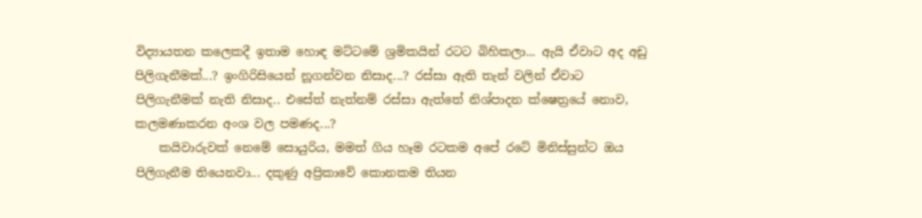විද්‍යායතන කලෙකදී ඉතාම හොඳ මට්ටමේ ශ්‍රමිකයින් රටට බිහිකලා... ඇයි ඒවාට අද අඩු පිලිගැනීමක්...? ඉංගිරිසියෙන් නූගන්වන නිසාද...? රස්සා ඇති තැන් වලින් ඒවාට පිලිගැනීමක් නැති නිසාද.. එසේත් නැත්නම් රස්සා ඇත්තේ නිශ්පාදන ක්ෂෙත්‍රයේ නොව, කලමණාකරන අංශ වල පමණද...?
    කයිවාරුවක් නෙමේ සොයුරිය, මමත් ගිය හෑම රටකම අපේ රටේ මිනිස්සුන්ට ඔය පිලිගැනීම තියෙනවා... දකුණු අප්‍රිකාවේ කොනකම තියන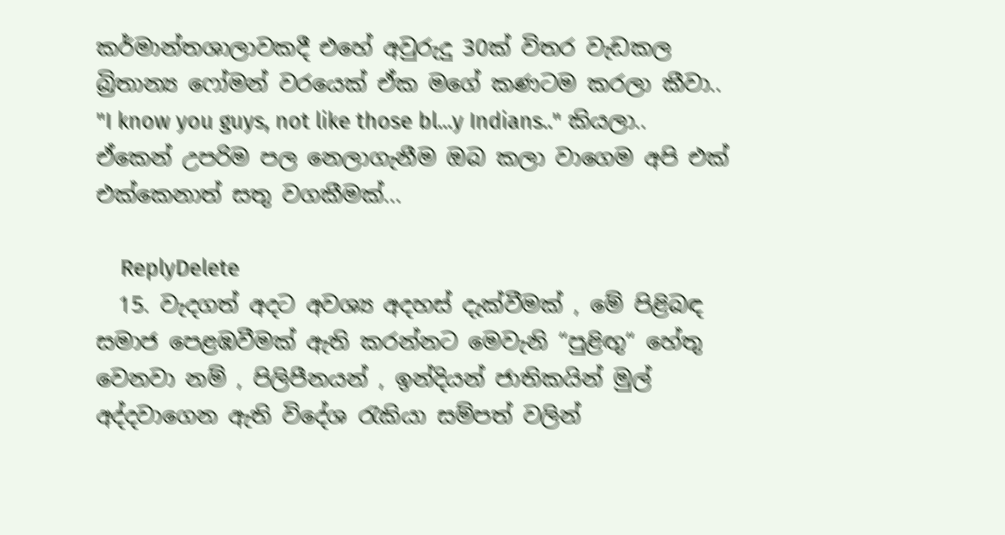කර්මාන්තශාලාවකදී එහේ අවුරුදු 30ක් විතර වැඩකල බ්‍රිතාන්‍ය ෆෝමන් වරයෙක් ඒක මගේ කණටම කරලා කීවා.. "I know you guys, not like those bl...y Indians.." කියලා.. ඒකෙන් උපරිම පල නෙලාගැනීම ඔබ කලා වාගෙම අපි එක් එක්කෙනාත් සතු වගකීමක්...

    ReplyDelete
  15. වැදගත් අදට අවශ්‍ය අදහස් දැක්වීමක් , මේ පිළිබඳ සමාජ පෙළඹවීමක් ඇති කරන්නට මෙවැනි “පුළිඟු“ හේතු වෙනවා නම් , පිලිපීනයන් , ඉන්දියන් ජාතිකයින් මුල් අද්දවාගෙන ඇති විදේශ රැකියා සම්පත් වලින්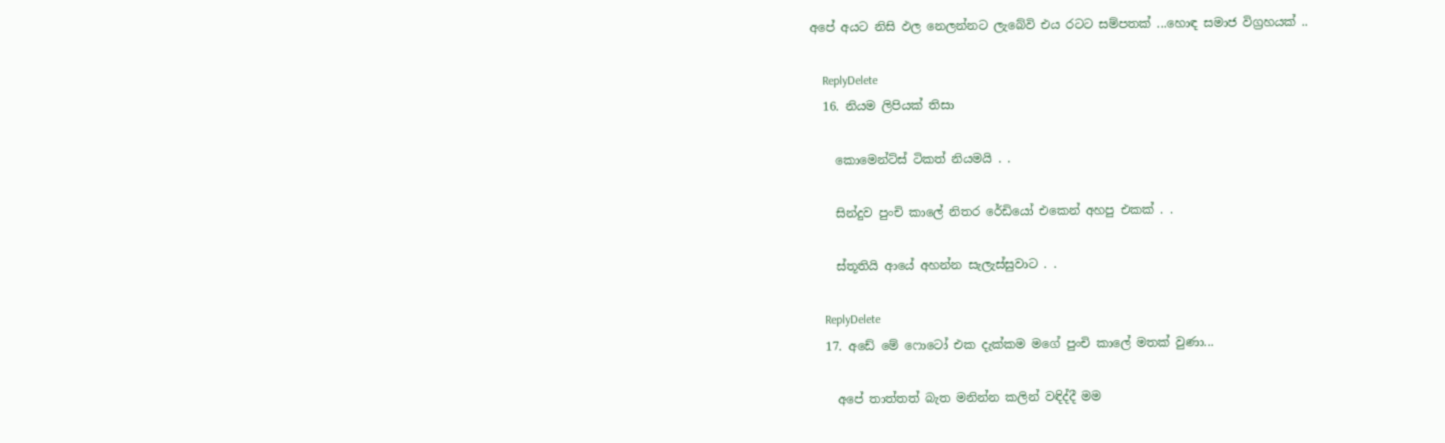අපේ අයට නිසි ඵල නෙලන්නට ලැබේවි එය රටට සම්පතක් ...හොඳ සමාජ විග්‍රහයක් ..

    ReplyDelete
  16. නියම ලිපියක් තිසා

    කොමෙන්ට්ස් ටිකත් නියමයි . .

    සින්දුව පුංචි කාලේ නිතර රේඩියෝ එකෙන් අහපු එකක් . .

    ස්තූතියි ආයේ අහන්න සැලැස්සුවාට . .

    ReplyDelete
  17. අඩේ මේ ෆොටෝ එක දැක්කම මගේ පුංචි කාලේ මතක් වුණා...

    අපේ තාත්තත් බැත මනින්න කලින් වඳිද්දී මම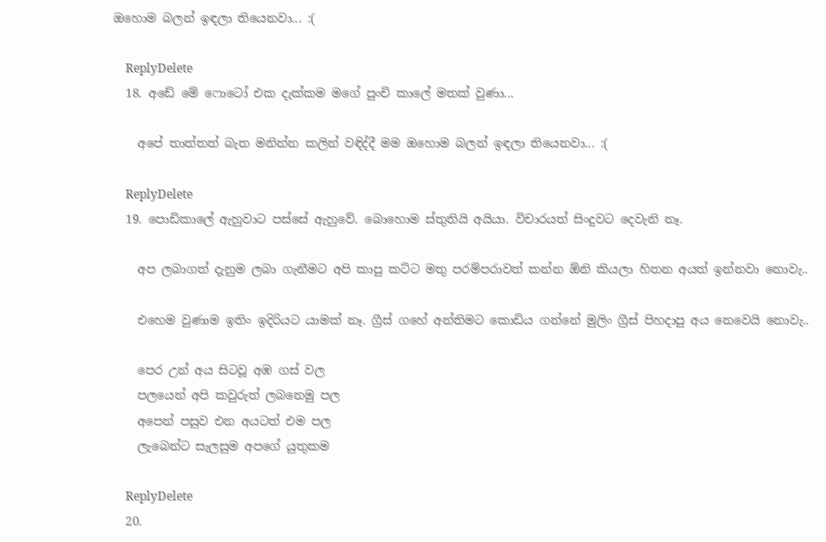ඔහොම බලන් ඉඳලා තියෙනවා... :(

    ReplyDelete
  18. අඩේ මේ ෆොටෝ එක දැක්කම මගේ පුංචි කාලේ මතක් වුණා...

    අපේ තාත්තත් බැත මනින්න කලින් වඳිද්දී මම ඔහොම බලන් ඉඳලා තියෙනවා... :(

    ReplyDelete
  19. පොඩිකාලේ ඇහුවාට පස්සේ ඇහුවේ. බොහොම ස්තුතියි අයියා. විචාරයත් සිංදුවට දෙවැනි නෑ.

    අප ලබාගත් දැනුම ලබා ගැනීමට අපි කාපු කට්ට මතු පරම්පරාවත් කන්න ඕනි කියලා හිතන අයත් ඉන්නවා නොවැ..

    එහෙම වුණාම ඉතිං ඉදිරියට යාමක් නෑ. ග්‍රීස් ගහේ අන්තිමට කොඩිය ගන්නේ මුලිං ග්‍රීස් පිහදාපු අය නෙවෙයි නොවැ..

    පෙර උන් අය සිටවූ අඹ ගස් වල
    පලයෙන් අපි කවුරුත් ලබනෙමු පල
    අපෙන් පසුව එන අයටත් එම පල
    ලැබෙන්ට සැලසුම අපගේ යුතුකම

    ReplyDelete
  20.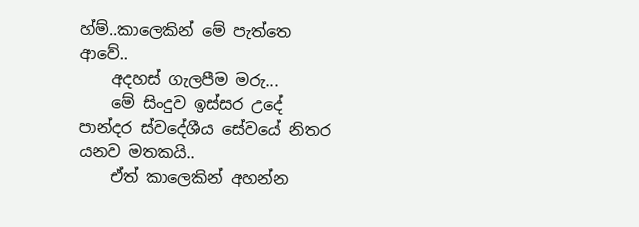හ්ම්..කාලෙකින් මේ පැත්තෙ ආවේ..
    අදහස් ගැලපීම මරු...
    මේ සිංදුව ඉස්සර උදේ පාන්දර ස්වදේශීය සේවයේ නිතර යනව මතකයි..
    ඒත් කාලෙකින් අහන්න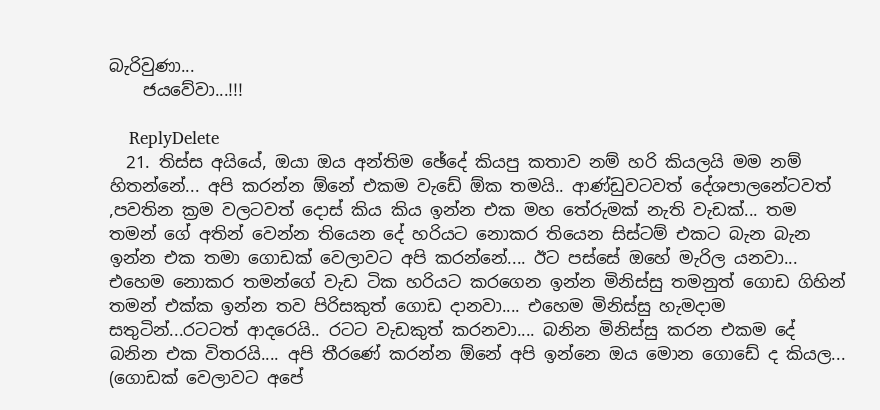බැරිවුණා...
    ජයවේවා...!!!

    ReplyDelete
  21. තිස්ස අයියේ, ඔයා ඔය අන්තිම ඡේදේ කියපු කතාව නම් හරි කියලයි මම නම් හිතන්නේ... අපි කරන්න ඕනේ එකම වැඩේ ඕක තමයි.. ආණ්ඩුවටවත් දේශපාලනේටවත් ,පවතින ක්‍රම වලටවත් දොස් කිය කිය ඉන්න එක මහ තේරුමක් නැති වැඩක්... තම තමන් ගේ අතින් වෙන්න තියෙන දේ හරියට නොකර තියෙන සිස්ටම් එකට බැන බැන ඉන්න එක තමා ගොඩක් වෙලාවට අපි කරන්නේ.... ඊට පස්සේ ඔහේ මැරිල යනවා... එහෙම නොකර තමන්ගේ වැඩ ටික හරියට කරගෙන ඉන්න මිනිස්සු තමනුත් ගොඩ ගිහින් තමන් එක්ක ඉන්න තව පිරිසකුත් ගොඩ දානවා.... එහෙම මිනිස්සු හැමදාම සතුටින්...රටටත් ආදරෙයි.. රටට වැඩකුත් කරනවා.... බනින මිනිස්සු කරන එකම දේ බනින එක විතරයි.... අපි තීරණේ කරන්න ඕනේ අපි ඉන්නෙ ඔය මොන ගොඩේ ද කියල... (ගොඩක් වෙලාවට අපේ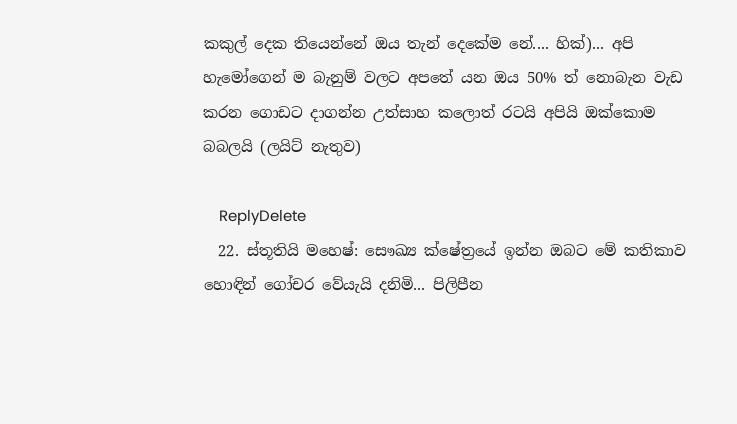කකුල් දෙක තියෙන්නේ ඔය තැන් දෙකේම නේ.... හික්)... අපි හැමෝගෙන් ම බැනුම් වලට අපතේ යන ඔය 50% ත් නොබැන වැඩ කරන ගොඩට දාගන්න උත්සාහ කලොත් රටයි අපියි ඔක්කොම බබලයි (ලයිට් නැතුව)

    ReplyDelete
  22. ස්තූතියි මහෙෂ්: සෞඛ්‍ය ක්ෂේත්‍රයේ ඉන්න ඔබට මේ කතිකාව හොඳින් ගෝචර වේයැයි දනිමි... පිලිපීන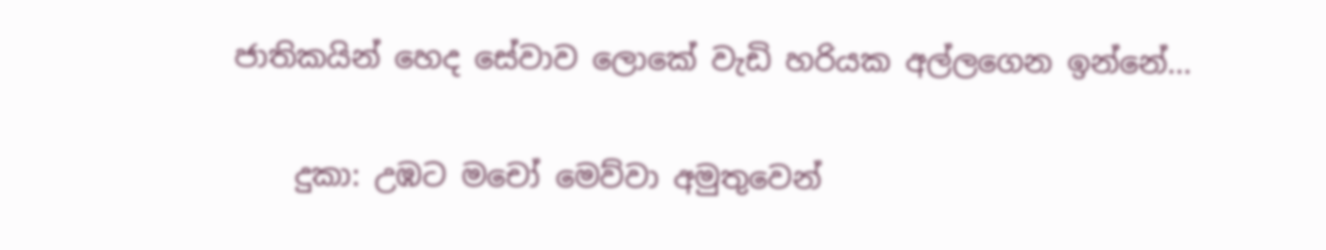ජාතිකයින් හෙද සේවාව ලොකේ වැඩි හරියක අල්ලගෙන ඉන්නේ...

    දුකා: උඹට මචෝ මෙව්වා අමුතුවෙන්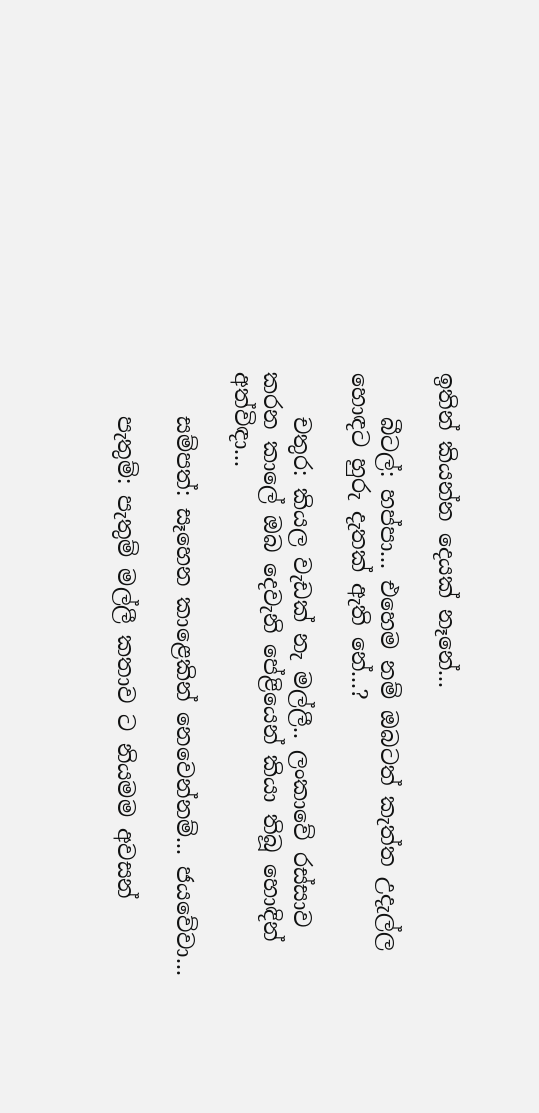ඉතින් කියන්න දෙයක් නෑනේ...

    බීටල්: හප්පා... එහෙම නම් ඔබටත් කැත්ත උදැල්ල හොඳට හුරු දැතක් ඇති නේ...?

    චතුර: කියල වැඩක් නැ මල්ලී.. ලංකාවේ රස්සාව කරන කාලේ ඔබ දෙවැනි පේළියෙන් කියා තිබූ හොඳින් අත්විඳා...

    සම්පත්: සෑහෙන කාළෙකින් නෙවෙන්නම්... ජයවේවා...

    පැතුම්: පැතුම් මල්ලී කතාව ට නියමම අවසන්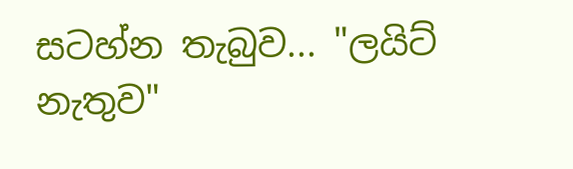සටහ්න තැබුව... "ලයිට් නැතුව"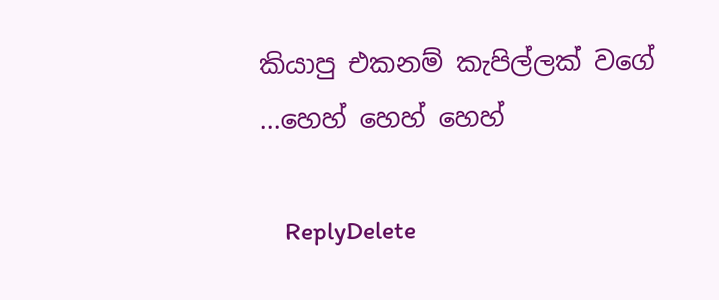කියාපු එකනම් කැපිල්ලක් වගේ ...හෙහ් හෙහ් හෙහ්

    ReplyDelete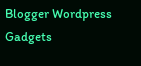Blogger Wordpress Gadgets